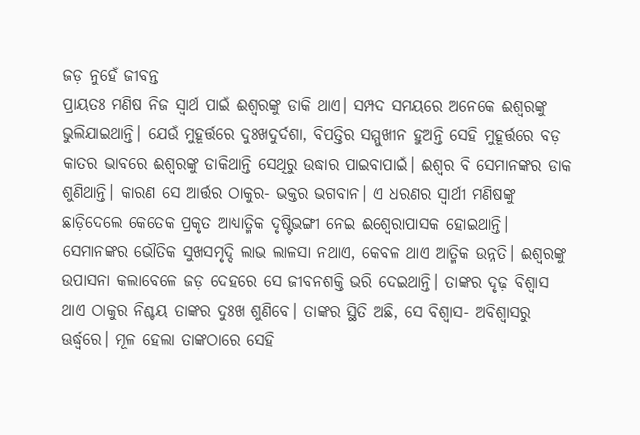ଜଡ଼ ନୁହେଁ ଜୀବନ୍ତ
ପ୍ରାୟତଃ ମଣିଷ ନିଜ ସ୍ବାର୍ଥ ପାଇଁ ଈଶ୍ବରଙ୍କୁ ଡାକି ଥାଏ। ସମ୍ପଦ ସମୟରେ ଅନେକେ ଈଶ୍ବରଙ୍କୁ ଭୁଲିଯାଇଥାନ୍ତି। ଯେଉଁ ମୁହୂର୍ତ୍ତରେ ଦୁଃଖଦୁର୍ଦଶା, ବିପତ୍ତିର ସମ୍ମୁଖୀନ ହୁଅନ୍ତି ସେହି ମୁହୂର୍ତ୍ତରେ ବଡ଼ କାତର ଭାବରେ ଈଶ୍ବରଙ୍କୁ ଡାକିଥାନ୍ତି ସେଥିରୁ ଉଦ୍ଧାର ପାଇବାପାଇଁ। ଈଶ୍ବର ବି ସେମାନଙ୍କର ଡାକ ଶୁଣିଥାନ୍ତି। କାରଣ ସେ ଆର୍ତ୍ତର ଠାକୁର- ଭକ୍ତର ଭଗବାନ। ଏ ଧରଣର ସ୍ବାର୍ଥୀ ମଣିଷଙ୍କୁ ଛାଡ଼ିଦେଲେ କେତେକ ପ୍ରକୃତ ଆଧ୍ୟାତ୍ମିକ ଦୃଷ୍ଟିଭଙ୍ଗୀ ନେଇ ଈଶ୍ବେରାପାସକ ହୋଇଥାନ୍ତି। ସେମାନଙ୍କର ଭୌତିକ ସୁଖସମୃଦ୍ଦି ଲାଭ ଲାଳସା ନଥାଏ, କେବଳ ଥାଏ ଆତ୍ମିକ ଉନ୍ନତି। ଈଶ୍ବରଙ୍କୁ ଉପାସନା କଲାବେଳେ ଜଡ଼ ଦେହରେ ସେ ଜୀବନଶକ୍ତି ଭରି ଦେଇଥାନ୍ତି। ତାଙ୍କର ଦୃଢ଼ ବିଶ୍ବାସ ଥାଏ ଠାକୁର ନିଶ୍ଚୟ ତାଙ୍କର ଦୁଃଖ ଶୁଣିବେ। ତାଙ୍କର ସ୍ଥିତି ଅଛି, ସେ ବିଶ୍ବାସ- ଅବିଶ୍ବାସରୁ ଊର୍ଦ୍ଧ୍ବରେ। ମୂଳ ହେଲା ତାଙ୍କଠାରେ ସେହି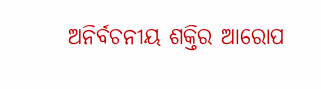ଅନିର୍ବଚନୀୟ ଶକ୍ତିର ଆରୋପ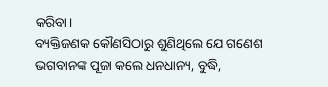କରିବା।
ବ୍ୟକ୍ତିଜଣକ କୌଣସିଠାରୁ ଶୁଣିଥିଲେ ଯେ ଗଣେଶ ଭଗବାନଙ୍କ ପୂଜା କଲେ ଧନଧାନ୍ୟ, ବୁଦ୍ଧି,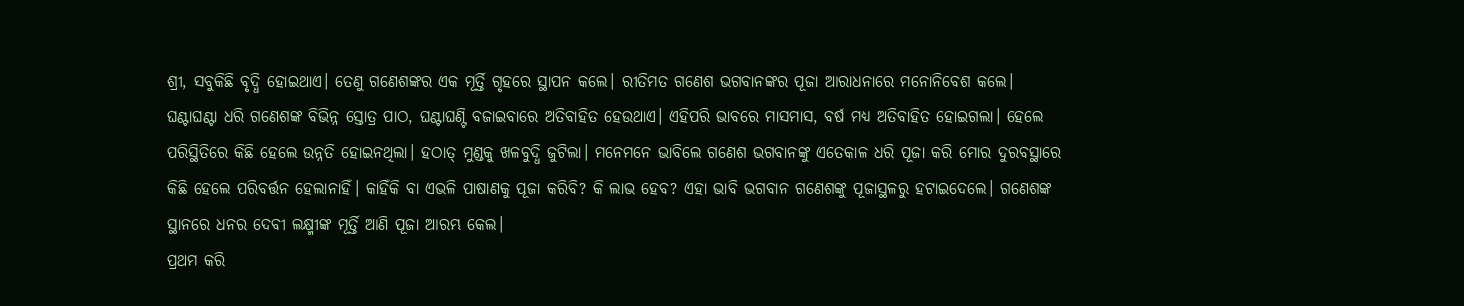ଶ୍ରୀ, ସବୁକିଛି ବୃଦ୍ଧି ହୋଇଥାଏ। ତେଣୁ ଗଣେଶଙ୍କର ଏକ ମୂର୍ତ୍ତି ଗୃହରେ ସ୍ଥାପନ କଲେ। ରୀତିମତ ଗଣେଶ ଭଗବାନଙ୍କର ପୂଜା ଆରାଧନାରେ ମନୋନିବେଶ କଲେ। ଘଣ୍ଟାଘଣ୍ଟା ଧରି ଗଣେଶଙ୍କ ବିଭିନ୍ନ ସ୍ତୋତ୍ର ପାଠ, ଘଣ୍ଟାଘଣ୍ଟି ବଜାଇବାରେ ଅତିବାହିତ ହେଉଥାଏ। ଏହିପରି ଭାବରେ ମାସମାସ, ବର୍ଷ ମଧ୍ୟ ଅତିବାହିତ ହୋଇଗଲା। ହେଲେ ପରିସ୍ଥିତିରେ କିଛି ହେଲେ ଉନ୍ନତି ହୋଇନଥିଲା। ହଠାତ୍ ମୁଣ୍ଡକୁ ଖଳବୁଦ୍ଧି ଜୁଟିଲା। ମନେମନେ ଭାବିଲେ ଗଣେଶ ଭଗବାନଙ୍କୁ ଏତେକାଳ ଧରି ପୂଜା କରି ମୋର ଦୁରବସ୍ଥାରେ କିଛି ହେଲେ ପରିବର୍ତ୍ତନ ହେଲାନାହିଁ। କାହିଁକି ବା ଏଭଳି ପାଷାଣକୁ ପୂଜା କରିବି? କି ଲାଭ ହେବ? ଏହା ଭାବି ଭଗବାନ ଗଣେଶଙ୍କୁ ପୂଜାସ୍ଥଳରୁ ହଟାଇଦେଲେ। ଗଣେଶଙ୍କ ସ୍ଥାନରେ ଧନର ଦେବୀ ଲକ୍ଷ୍ମୀଙ୍କ ମୂର୍ତ୍ତି ଆଣି ପୂଜା ଆରମ୍ଭ କେଲ।
ପ୍ରଥମ କରି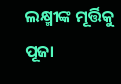ଲକ୍ଷ୍ମୀଙ୍କ ମୂର୍ତ୍ତିକୁ ପୂଜା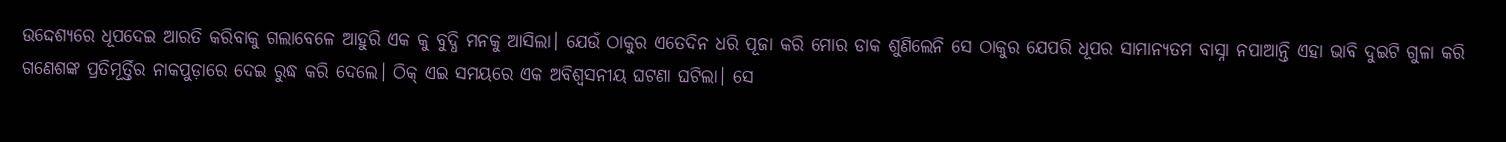ଉଦ୍ଦେଶ୍ୟରେ ଧୂପଦେଇ ଆରତି କରିବାକୁ ଗଲାବେଳେ ଆହୁରି ଏକ କୁ ବୁଦ୍ଧି ମନକୁ ଆସିଲା। ଯେଉଁ ଠାକୁର ଏତେଦିନ ଧରି ପୂଜା କରି ମୋର ଡାକ ଶୁଣିଲେନି ସେ ଠାକୁର ଯେପରି ଧୂପର ସାମାନ୍ୟତମ ବାସ୍ନା ନପାଆନ୍ତି ଏହା ଭାବି ଦୁଇଟି ଗୁଳା କରି ଗଣେଶଙ୍କ ପ୍ରତିମୂର୍ତ୍ତିର ନାକପୁଡ଼ାରେ ଦେଇ ରୁଦ୍ଧ କରି ଦେଲେ। ଠିକ୍ ଏଇ ସମୟରେ ଏକ ଅବିଶ୍ବସନୀୟ ଘଟଣା ଘଟିଲା। ସେ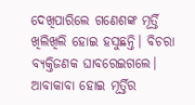ଦେଖିପାରିଲେ ଗଣେଶଙ୍କ ମୂର୍ତ୍ତି ଖିଲିଖିଲି ହୋଇ ହସୁଛନ୍ତି। ବିଚରା ବ୍ୟକ୍ତିଜଣକ ଘାବରେଇଗଲେ। ଆବାକାବା ହୋଇ ମୂର୍ତ୍ତିର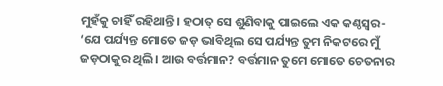ମୁହଁକୁ ଚାହିଁ ରହିଥାନ୍ତି। ହଠାତ୍ ସେ ଶୁଣିବାକୁ ପାଇଲେ ଏକ କଣ୍ଠସ୍ବର- ‘ଯେ ପର୍ଯ୍ୟନ୍ତ ମୋତେ ଜଡ଼ ଭାବିଥିଲ ସେ ପର୍ଯ୍ୟନ୍ତ ତୁମ ନିକଟରେ ମୁଁ ଜଡ଼ଠାକୁର ଥିଲି। ଆଉ ବର୍ତ୍ତମାନ? ବର୍ତ୍ତମାନ ତୁମେ ମୋତେ ଚେତନାର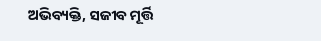ଅଭିବ୍ୟକ୍ତି, ସଜୀବ ମୂର୍ତ୍ତି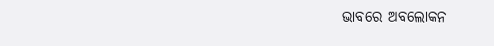ଭାବରେ ଅବଲୋକନ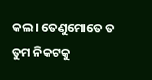କଲ। ତେଣୁମୋତେ ତ ତୁମ ନିକଟକୁ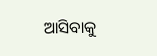ଆସିବାକୁ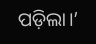ପଡ଼ିଲା।’